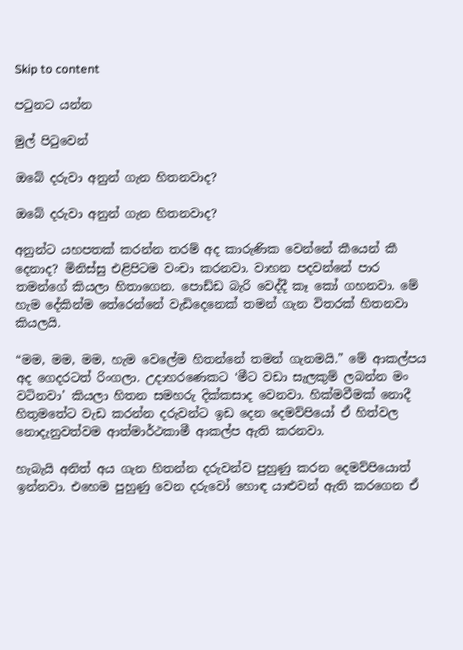Skip to content

පටුනට යන්න

මුල් පිටුවෙන්

ඔබේ දරුවා අනුන් ගැන හිතනවාද?

ඔබේ දරුවා අනුන් ගැන හිතනවාද?

අනුන්ට යහපතක් කරන්න තරම් අද කාරුණික වෙන්නේ කීයෙන් කී දෙනාද? මිනිස්සු එළිපිටම වංචා කරනවා. වාහන පදවන්නේ පාර තමන්ගේ කියලා හිතාගෙන. පොඩ්ඩ බැරි වෙද්දී කෑ කෝ ගහනවා. මේ හැම දේකින්ම තේරෙන්නේ වැඩිදෙනෙක් තමන් ගැන විතරක් හිතනවා කියලයි.

“මම, මම, මම, හැම වෙලේම හිතන්නේ තමන් ගැනමයි.” මේ ආකල්පය අද ගෙදරටත් රිංගලා. උදාහරණෙකට ‘මීට වඩා සැලකුම් ලබන්න මං වටිනවා’ කියලා හිතන සමහරු දික්කසාද වෙනවා. හික්මවීමක් නොදී හිතුමතේට වැඩ කරන්න දරුවන්ට ඉඩ දෙන දෙමව්පියෝ ඒ හිත්වල නොදැනුවත්වම ආත්මාර්ථකාමී ආකල්ප ඇති කරනවා.

හැබැයි අනිත් අය ගැන හිතන්න දරුවන්ව පුහුණු කරන දෙමව්පියොත් ඉන්නවා. එහෙම පුහුණු වෙන දරුවෝ හොඳ යාළුවන් ඇති කරගෙන ඒ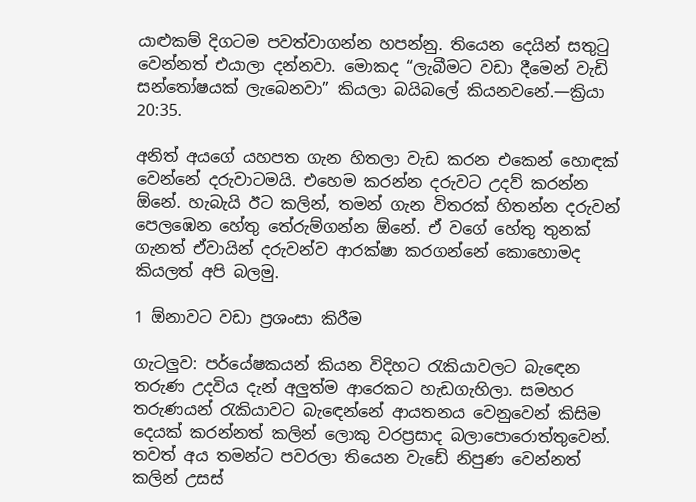යාළුකම් දිගටම පවත්වාගන්න හපන්නු. තියෙන දෙයින් සතුටු වෙන්නත් එයාලා දන්නවා. මොකද “ලැබීමට වඩා දීමෙන් වැඩි සන්තෝෂයක් ලැබෙනවා” කියලා බයිබලේ කියනවනේ.—ක්‍රියා 20:35.

අනිත් අයගේ යහපත ගැන හිතලා වැඩ කරන එකෙන් හොඳක් වෙන්නේ දරුවාටමයි. එහෙම කරන්න දරුවට උදව් කරන්න ඕනේ. හැබැයි ඊට කලින්, තමන් ගැන විතරක් හිතන්න දරුවන් පෙලඹෙන හේතු තේරුම්ගන්න ඕනේ. ඒ වගේ හේතු තුනක් ගැනත් ඒවායින් දරුවන්ව ආරක්ෂා කරගන්නේ කොහොමද කියලත් අපි බලමු.

1 ඕනාවට වඩා ප්‍රශංසා කිරීම

ගැටලුව: පර්යේෂකයන් කියන විදිහට රැකියාවලට බැඳෙන තරුණ උදවිය දැන් අලුත්ම ආරෙකට හැඩගැහිලා. සමහර තරුණයන් රැකියාවට බැඳෙන්නේ ආයතනය වෙනුවෙන් කිසිම දෙයක් කරන්නත් කලින් ලොකු වරප්‍රසාද බලාපොරොත්තුවෙන්. තවත් අය තමන්ට පවරලා තියෙන වැඩේ නිපුණ වෙන්නත් කලින් උසස්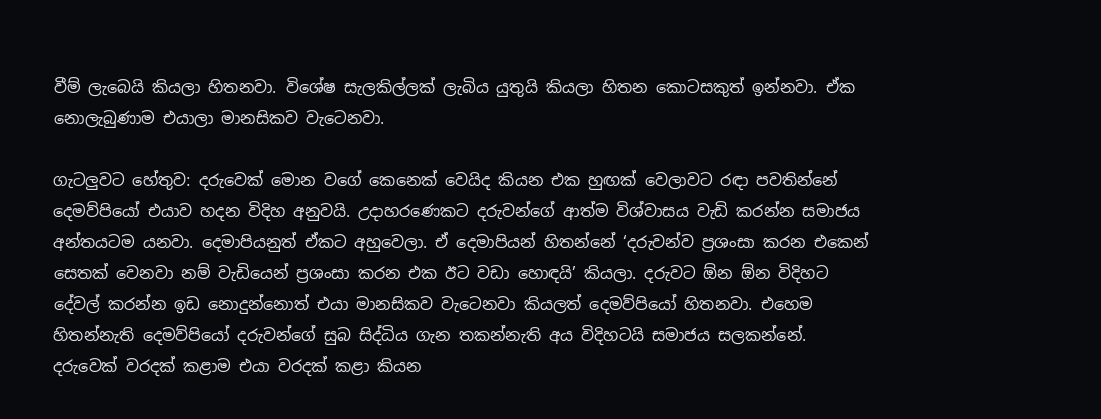වීම් ලැබෙයි කියලා හිතනවා. විශේෂ සැලකිල්ලක් ලැබිය යුතුයි කියලා හිතන කොටසකුත් ඉන්නවා. ඒක නොලැබුණාම එයාලා මානසිකව වැටෙනවා.

ගැටලුවට හේතුව: දරුවෙක් මොන වගේ කෙනෙක් වෙයිද කියන එක හුඟක් වෙලාවට රඳා පවතින්නේ දෙමව්පියෝ එයාව හදන විදිහ අනුවයි. උදාහරණෙකට දරුවන්ගේ ආත්ම විශ්වාසය වැඩි කරන්න සමාජය අන්තයටම යනවා. දෙමාපියනුත් ඒකට අහුවෙලා. ඒ දෙමාපියන් හිතන්නේ ‘දරුවන්ව ප්‍රශංසා කරන එකෙන් සෙතක් වෙනවා නම් වැඩියෙන් ප්‍රශංසා කරන එක ඊට වඩා හොඳයි’ කියලා. දරුවට ඕන ඕන විදිහට දේවල් කරන්න ඉඩ නොදුන්නොත් එයා මානසිකව වැටෙනවා කියලත් දෙමව්පියෝ හිතනවා. එහෙම හිතන්නැති දෙමව්පියෝ දරුවන්ගේ සුබ සිද්ධිය ගැන තකන්නැති අය විදිහටයි සමාජය සලකන්නේ. දරුවෙක් වරදක් කළාම එයා වරදක් කළා කියන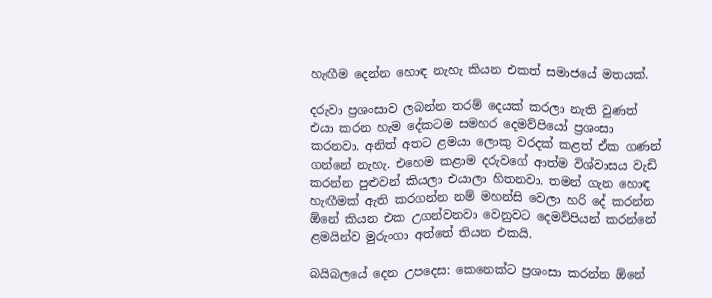හැඟීම දෙන්න හොඳ නැහැ කියන එකත් සමාජයේ මතයක්.

දරුවා ප්‍රශංසාව ලබන්න තරම් දෙයක් කරලා නැති වුණත් එයා කරන හැම දේකටම සමහර දෙමව්පියෝ ප්‍රශංසා කරනවා. අනිත් අතට ළමයා ලොකු වරදක් කළත් ඒක ගණන් ගන්නේ නැහැ. එහෙම කළාම දරුවගේ ආත්ම විශ්වාසය වැඩි කරන්න පුළුවන් කියලා එයාලා හිතනවා. තමන් ගැන හොඳ හැඟීමක් ඇති කරගන්න නම් මහන්සි වෙලා හරි දේ කරන්න ඕනේ කියන එක උගන්වනවා වෙනුවට දෙමව්පියන් කරන්නේ ළමයින්ව මුරුංගා අත්තේ තියන එකයි.

බයිබලයේ දෙන උපදෙස: කෙනෙක්ට ප්‍රශංසා කරන්න ඕනේ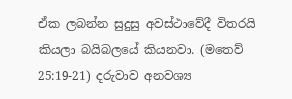ඒක ලබන්න සුදුසු අවස්ථාවේදී විතරයි කියලා බයිබලයේ කියනවා. (මතෙව් 25:19-21) දරුවාව අනවශ්‍ය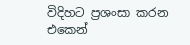විදිහට ප්‍රශංසා කරන එකෙන්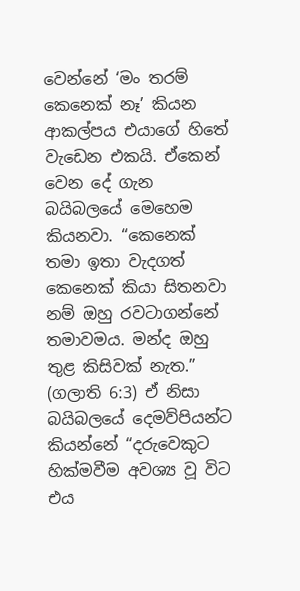වෙන්නේ ‘මං තරම් කෙනෙක් නෑ’ කියන ආකල්පය එයාගේ හිතේ වැඩෙන එකයි. ඒකෙන් වෙන දේ ගැන බයිබලයේ මෙහෙම කියනවා. “කෙනෙක් තමා ඉතා වැදගත් කෙනෙක් කියා සිතනවා නම් ඔහු රවටාගන්නේ තමාවමය. මන්ද ඔහු තුළ කිසිවක් නැත.” (ගලාති 6:3) ඒ නිසා බයිබලයේ දෙමව්පියන්ට කියන්නේ “දරුවෙකුට හික්මවීම අවශ්‍ය වූ විට එය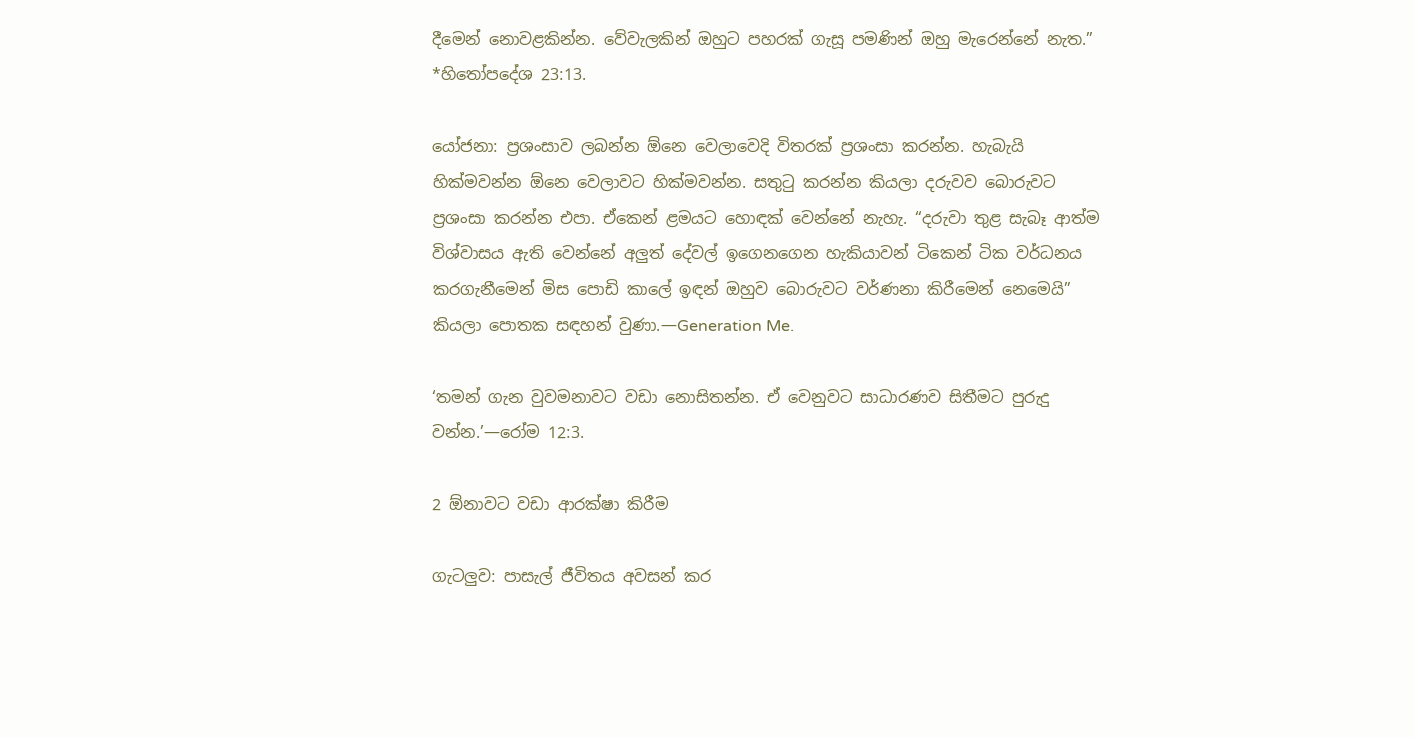දීමෙන් නොවළකින්න. වේවැලකින් ඔහුට පහරක් ගැසූ පමණින් ඔහු මැරෙන්නේ නැත.” *හිතෝපදේශ 23:13.

යෝජනා: ප්‍රශංසාව ලබන්න ඕනෙ වෙලාවෙදි විතරක් ප්‍රශංසා කරන්න. හැබැයි හික්මවන්න ඕනෙ වෙලාවට හික්මවන්න. සතුටු කරන්න කියලා දරුවව බොරුවට ප්‍රශංසා කරන්න එපා. ඒකෙන් ළමයට හොඳක් වෙන්නේ නැහැ. “දරුවා තුළ සැබෑ ආත්ම විශ්වාසය ඇති වෙන්නේ අලුත් දේවල් ඉගෙනගෙන හැකියාවන් ටිකෙන් ටික වර්ධනය කරගැනීමෙන් මිස පොඩි කාලේ ඉඳන් ඔහුව බොරුවට වර්ණනා කිරීමෙන් නෙමෙයි” කියලා පොතක සඳහන් වුණා.—Generation Me.

‘තමන් ගැන වුවමනාවට වඩා නොසිතන්න. ඒ වෙනුවට සාධාරණව සිතීමට පුරුදු වන්න.’—රෝම 12:3.

2 ඕනාවට වඩා ආරක්ෂා කිරීම

ගැටලුව: පාසැල් ජීවිතය අවසන් කර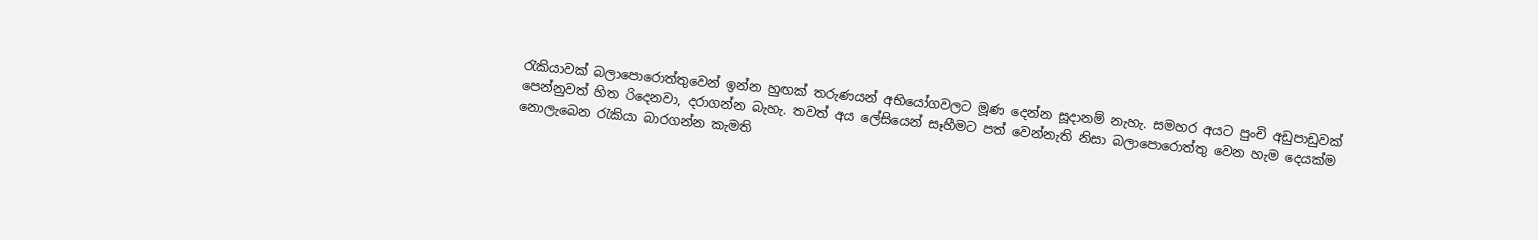රැකියාවක් බලාපොරොත්තුවෙන් ඉන්න හුඟක් තරුණයන් අභියෝගවලට මූණ දෙන්න සූදානම් නැහැ. සමහර අයට පුංචි අඩුපාඩුවක් පෙන්නුවත් හිත රිදෙනවා, දරාගන්න බැහැ. තවත් අය ලේසියෙන් සෑහීමට පත් වෙන්නැති නිසා බලාපොරොත්තු වෙන හැම දෙයක්ම නොලැබෙන රැකියා බාරගන්න කැමති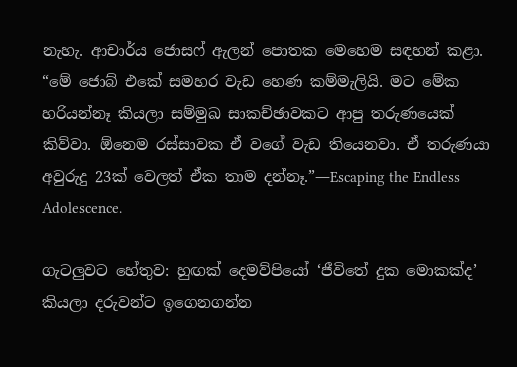නැහැ. ආචාර්ය ජොසෆ් ඇලන් පොතක මෙහෙම සඳහන් කළා. “මේ ජොබ් එකේ සමහර වැඩ හෙණ කම්මැලියි. මට මේක හරියන්නෑ කියලා සම්මුඛ සාකච්ඡාවකට ආපු තරුණයෙක් කිව්වා. ඕනෙම රස්සාවක ඒ වගේ වැඩ තියෙනවා. ඒ තරුණයා අවුරුදු 23ක් වෙලත් ඒක තාම දන්නෑ.”—Escaping the Endless Adolescence.

ගැටලුවට හේතුව: හුඟක් දෙමව්පියෝ ‘ජීවිතේ දුක මොකක්ද’ කියලා දරුවන්ට ඉගෙනගන්න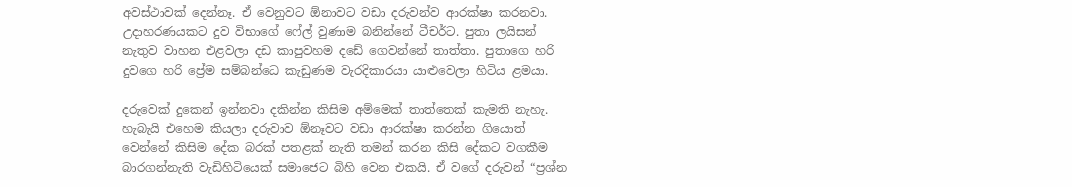අවස්ථාවක් දෙන්නෑ. ඒ වෙනුවට ඕනාවට වඩා දරුවන්ව ආරක්ෂා කරනවා. උදාහරණයකට දුව විභාගේ ෆේල් වුණාම බනින්නේ ටීචර්ට. පුතා ලයිසන් නැතුව වාහන එළවලා දඩ කාපුවහම දඩේ ගෙවන්නේ තාත්තා. පුතාගෙ හරි දුවගෙ හරි ප්‍රේම සම්බන්ධෙ කැඩුණම වැරදිකාරයා යාළුවෙලා හිටිය ළමයා.

දරුවෙක් දුකෙන් ඉන්නවා දකින්න කිසිම අම්මෙක් තාත්තෙක් කැමති නැහැ. හැබැයි එහෙම කියලා දරුවාව ඕනෑවට වඩා ආරක්ෂා කරන්න ගියොත් වෙන්නේ කිසිම දේක බරක් පතළක් නැති තමන් කරන කිසි දේකට වගකීම බාරගන්නැති වැඩිහිටියෙක් සමාජෙට බිහි වෙන එකයි. ඒ වගේ දරුවන් “ප්‍රශ්න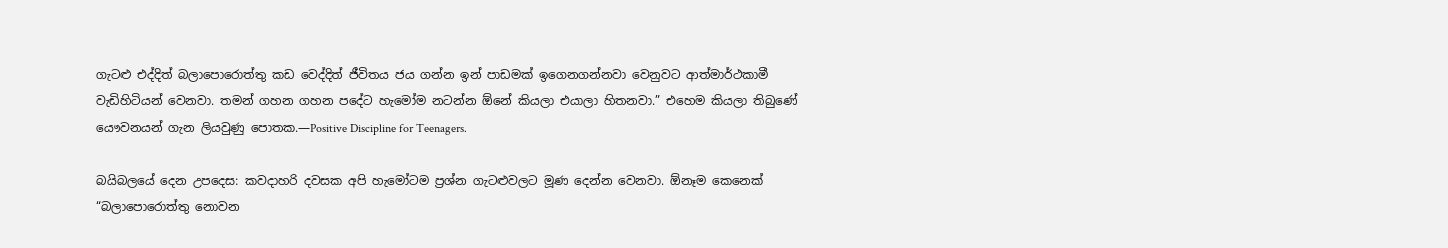ගැටළු එද්දිත් බලාපොරොත්තු කඩ වෙද්දිත් ජීවිතය ජය ගන්න ඉන් පාඩමක් ඉගෙනගන්නවා වෙනුවට ආත්මාර්ථකාමී වැඩිහිටියන් වෙනවා. තමන් ගහන ගහන පදේට හැමෝම නටන්න ඕනේ කියලා එයාලා හිතනවා.” එහෙම කියලා තිබුණේ යෞවනයන් ගැන ලියවුණු පොතක.—Positive Discipline for Teenagers.

බයිබලයේ දෙන උපදෙස: කවදාහරි දවසක අපි හැමෝටම ප්‍රශ්න ගැටළුවලට මූණ දෙන්න වෙනවා. ඕනෑම කෙනෙක් “බලාපොරොත්තු නොවන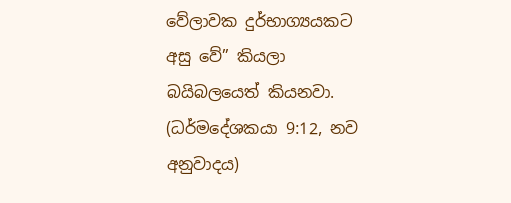වේලාවක දුර්භාග්‍යයකට අසු වේ” කියලා බයිබලයෙත් කියනවා. (ධර්මදේශකයා 9:12, නව අනුවාදය)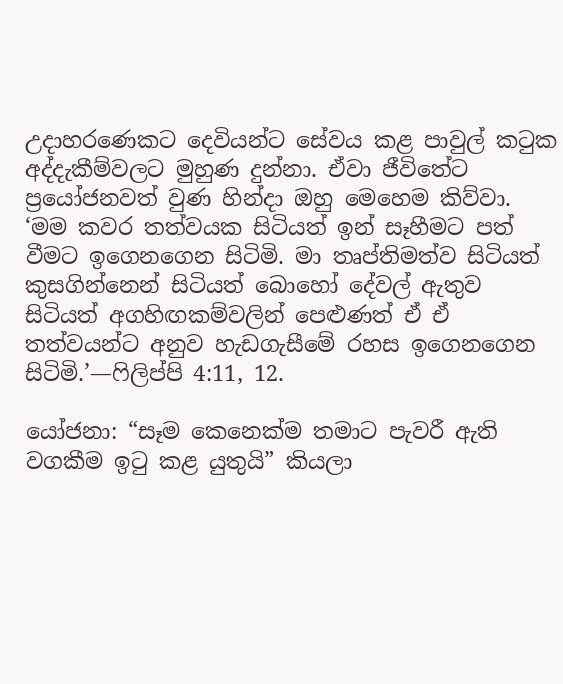උදාහරණෙකට දෙවියන්ට සේවය කළ පාවුල් කටුක අද්දැකීම්වලට මුහුණ දුන්නා. ඒවා ජීවිතේට ප්‍රයෝජනවත් වුණ හින්දා ඔහු මෙහෙම කිව්වා. ‘මම කවර තත්වයක සිටියත් ඉන් සෑහීමට පත් වීමට ඉගෙනගෙන සිටිමි. මා තෘප්තිමත්ව සිටියත් කුසගින්නෙන් සිටියත් බොහෝ දේවල් ඇතුව සිටියත් අගහිඟකම්වලින් පෙළුණත් ඒ ඒ තත්වයන්ට අනුව හැඩගැසීමේ රහස ඉගෙනගෙන සිටිමි.’—ෆිලිප්පි 4:11, 12.

යෝජනා: “සෑම කෙනෙක්ම තමාට පැවරී ඇති වගකීම ඉටු කළ යුතුයි” කියලා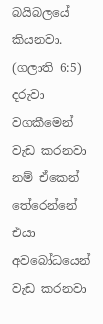බයිබලයේ කියනවා. (ගලාති 6:5) දරුවා වගකීමෙන් වැඩ කරනවා නම් ඒකෙන් තේරෙන්නේ එයා අවබෝධයෙන් වැඩ කරනවා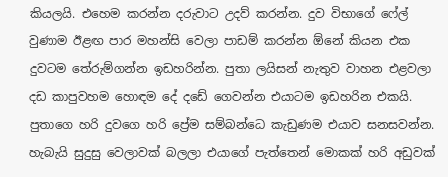කියලයි. එහෙම කරන්න දරුවාට උදව් කරන්න. දුව විභාගේ ෆේල් වුණාම ඊළඟ පාර මහන්සි වෙලා පාඩම් කරන්න ඕනේ කියන එක දුවටම තේරුම්ගන්න ඉඩහරින්න. පුතා ලයිසන් නැතුව වාහන එළවලා දඩ කාපුවහම හොඳම දේ දඩේ ගෙවන්න එයාටම ඉඩහරින එකයි. පුතාගෙ හරි දුවගෙ හරි ප්‍රේම සම්බන්ධෙ කැඩුණම එයාව සනසවන්න. හැබැයි සුදුසු වෙලාවක් බලලා එයාගේ පැත්තෙන් මොකක් හරි අඩුවක්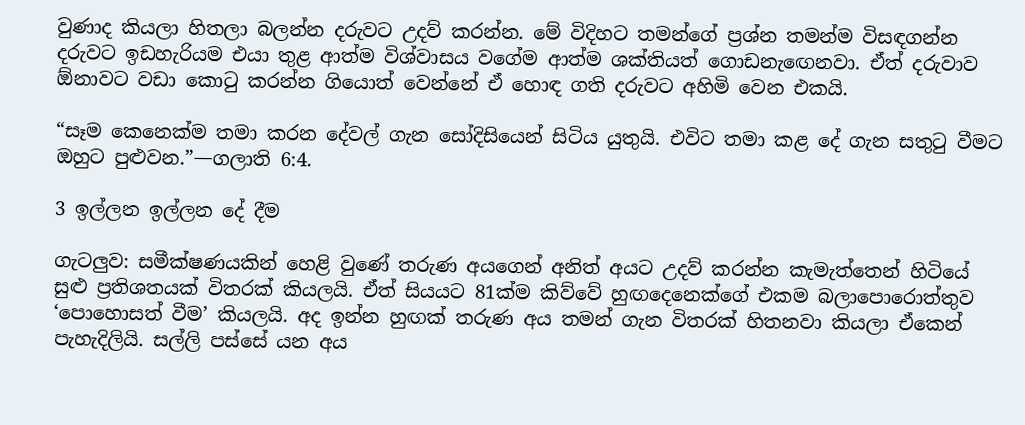වුණාද කියලා හිතලා බලන්න දරුවට උදව් කරන්න. මේ විදිහට තමන්ගේ ප්‍රශ්න තමන්ම විසඳගන්න දරුවට ඉඩහැරියම එයා තුළ ආත්ම විශ්වාසය වගේම ආත්ම ශක්තියත් ගොඩනැඟෙනවා. ඒත් දරුවාව ඕනාවට වඩා කොටු කරන්න ගියොත් වෙන්නේ ඒ හොඳ ගති දරුවට අහිමි වෙන එකයි.

“සෑම කෙනෙක්ම තමා කරන දේවල් ගැන සෝදිසියෙන් සිටිය යුතුයි. එවිට තමා කළ දේ ගැන සතුටු වීමට ඔහුට පුළුවන.”—ගලාති 6:4.

3 ඉල්ලන ඉල්ලන දේ දීම

ගැටලුව: සමීක්ෂණයකින් හෙළි වුණේ තරුණ අයගෙන් අනිත් අයට උදව් කරන්න කැමැත්තෙන් හිටියේ සුළු ප්‍රතිශතයක් විතරක් කියලයි. ඒත් සියයට 81ක්ම කිව්වේ හුඟදෙනෙක්ගේ එකම බලාපොරොත්තුව ‘පොහොසත් වීම’ කියලයි. අද ඉන්න හුඟක් තරුණ අය තමන් ගැන විතරක් හිතනවා කියලා ඒකෙන් පැහැදිලියි. සල්ලි පස්සේ යන අය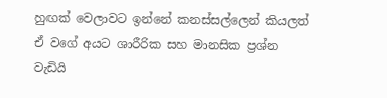හුඟක් වෙලාවට ඉන්නේ කනස්සල්ලෙන් කියලත් ඒ වගේ අයට ශාරීරික සහ මානසික ප්‍රශ්න වැඩියි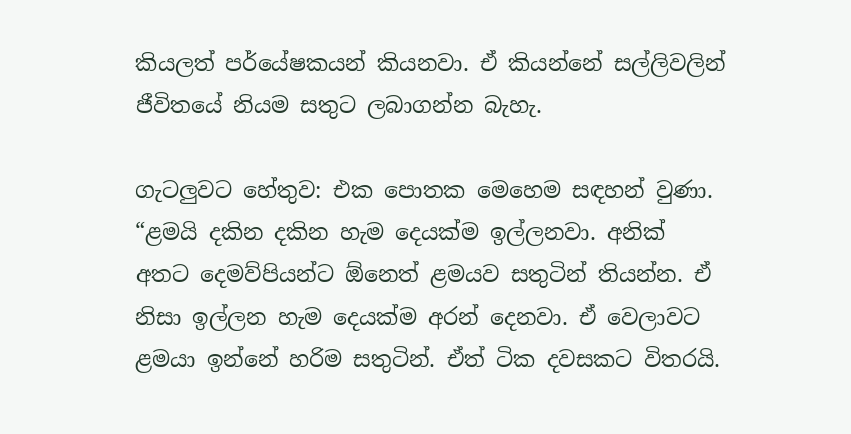කියලත් පර්යේෂකයන් කියනවා. ඒ කියන්නේ සල්ලිවලින් ජීවිතයේ නියම සතුට ලබාගන්න බැහැ.

ගැටලුවට හේතුව: එක පොතක මෙහෙම සඳහන් වුණා. “ළමයි දකින දකින හැම දෙයක්ම ඉල්ලනවා. අනික් අතට දෙමව්පියන්ට ඕනෙත් ළමයව සතුටින් තියන්න. ඒ නිසා ඉල්ලන හැම දෙයක්ම අරන් දෙනවා. ඒ වෙලාවට ළමයා ඉන්නේ හරිම සතුටින්. ඒත් ටික දවසකට විතරයි.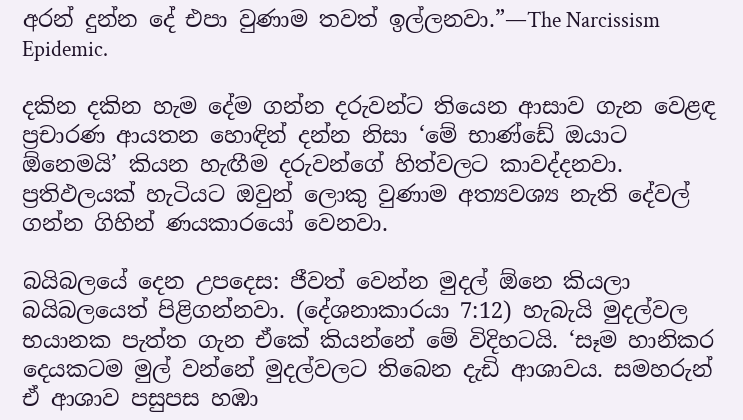අරන් දුන්න දේ එපා වුණාම තවත් ඉල්ලනවා.”—The Narcissism Epidemic.

දකින දකින හැම දේම ගන්න දරුවන්ට තියෙන ආසාව ගැන වෙළඳ ප්‍රචාරණ ආයතන හොඳින් දන්න නිසා ‘මේ භාණ්ඩේ ඔයාට ඕනෙමයි’ කියන හැඟීම දරුවන්ගේ හිත්වලට කාවද්දනවා. ප්‍රතිඵලයක් හැටියට ඔවුන් ලොකු වුණාම අත්‍යවශ්‍ය නැති දේවල් ගන්න ගිහින් ණයකාරයෝ වෙනවා.

බයිබලයේ දෙන උපදෙස: ජීවත් වෙන්න මුදල් ඕනෙ කියලා බයිබලයෙත් පිළිගන්නවා. (දේශනාකාරයා 7:12) හැබැයි මුදල්වල භයානක පැත්ත ගැන ඒකේ කියන්නේ මේ විදිහටයි. ‘සෑම හානිකර දෙයකටම මුල් වන්නේ මුදල්වලට තිබෙන දැඩි ආශාවය. සමහරුන් ඒ ආශාව පසුපස හඹා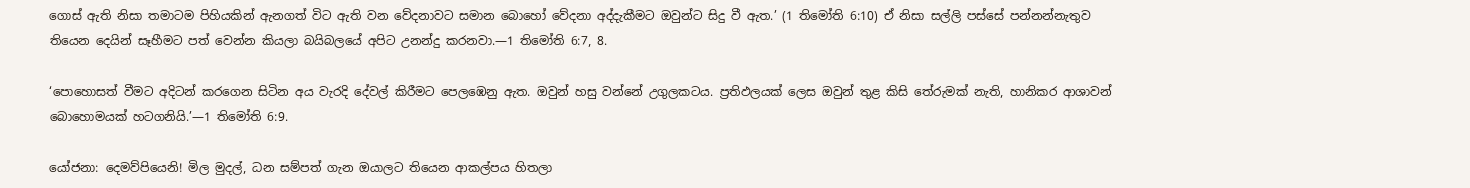ගොස් ඇති නිසා තමාටම පිහියකින් ඇනගත් විට ඇති වන වේදනාවට සමාන බොහෝ වේදනා අද්දැකීමට ඔවුන්ට සිදු වී ඇත.’ (1 තිමෝති 6:10) ඒ නිසා සල්ලි පස්සේ පන්නන්නැතුව තියෙන දෙයින් සෑහීමට පත් වෙන්න කියලා බයිබලයේ අපිට උනන්දු කරනවා.—1 තිමෝති 6:7, 8.

‘පොහොසත් වීමට අදිටන් කරගෙන සිටින අය වැරදි දේවල් කිරීමට පෙලඹෙනු ඇත. ඔවුන් හසු වන්නේ උගුලකටය. ප්‍රතිඵලයක් ලෙස ඔවුන් තුළ කිසි තේරුමක් නැති, හානිකර ආශාවන් බොහොමයක් හටගනියි.’—1 තිමෝති 6:9.

යෝජනා: දෙමව්පියෙනි! මිල මුදල්, ධන සම්පත් ගැන ඔයාලට තියෙන ආකල්පය හිතලා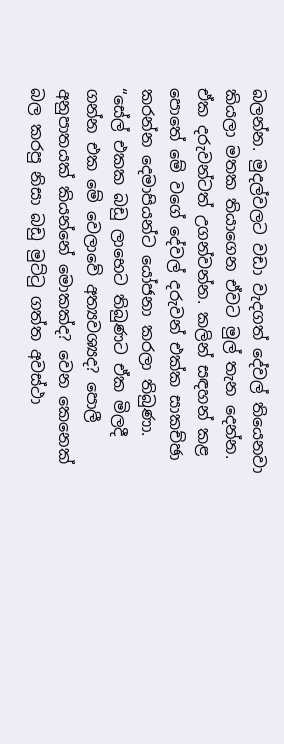බලන්න. මුදල්වලට වඩා වැදගත් දේවල් තියෙනවා කියලා මතක තියාගෙන ඒවට මුල් තැන දෙන්න. ඒක දරුවන්ටත් උගන්වන්න. කලින් සඳහන් කළ පොතේ මේ වගේ දේවල් දරුවන් එක්ක සාකච්ඡා කරන්න දෙමාපියන්ට යෝජනා කරලා තිබුණා. “සේල් එකක බඩු ලාභෙට තිබුණට ඒක මිලදී ගන්න එක මේ වෙලාවේ අත්‍යවශ්‍යද? පොලී අනුපාතයක් කියන්නේ මොකක්ද? වෙන කෙනෙක් බල කරපු නිසා බඩු මුට්ටු ගත්ත අවස්ථා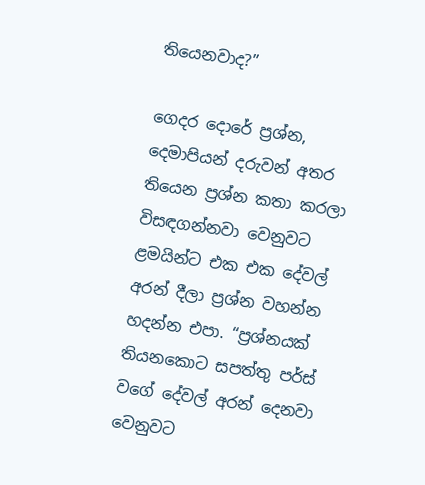තියෙනවාද?”

ගෙදර දොරේ ප්‍රශ්න, දෙමාපියන් දරුවන් අතර තියෙන ප්‍රශ්න කතා කරලා විසඳගන්නවා වෙනුවට ළමයින්ට එක එක දේවල් අරන් දීලා ප්‍රශ්න වහන්න හදන්න එපා. “ප්‍රශ්නයක් තියනකොට සපත්තු පර්ස් වගේ දේවල් අරන් දෙනවා වෙනුවට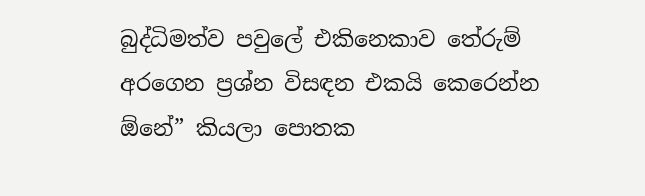බුද්ධිමත්ව පවුලේ එකිනෙකාව තේරුම් අරගෙන ප්‍රශ්න විසඳන එකයි කෙරෙන්න ඕනේ” කියලා පොතක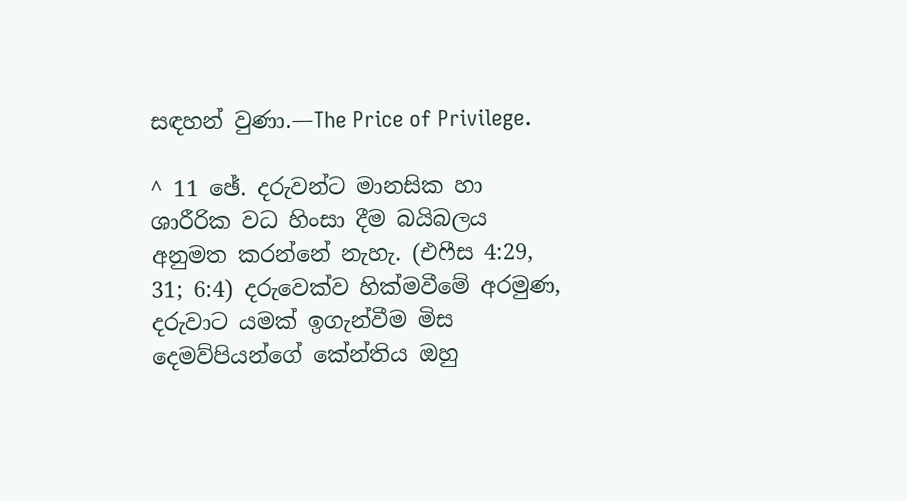සඳහන් වුණා.—The Price of Privilege.

^ 11 ඡේ. දරුවන්ට මානසික හා ශාරීරික වධ හිංසා දීම බයිබලය අනුමත කරන්නේ නැහැ. (එෆීස 4:29, 31; 6:4) දරුවෙක්ව හික්මවීමේ අරමුණ, දරුවාට යමක් ඉගැන්වීම මිස දෙමව්පියන්ගේ කේන්තිය ඔහු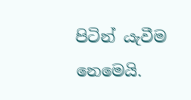පිටින් යැවීම නෙමෙයි.